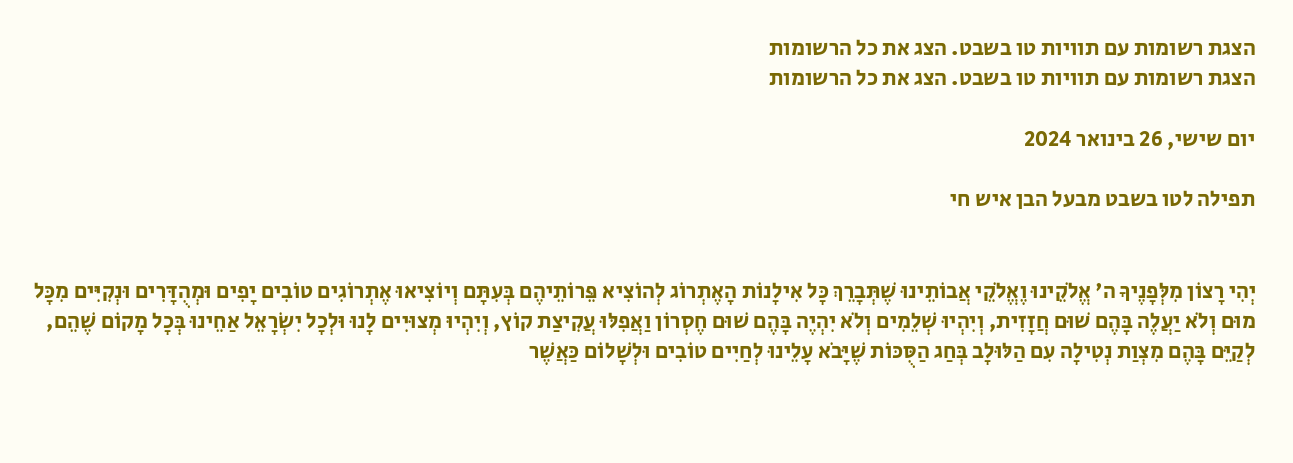הצגת רשומות עם תוויות טו בשבט. הצג את כל הרשומות
הצגת רשומות עם תוויות טו בשבט. הצג את כל הרשומות

יום שישי, 26 בינואר 2024

תפילה לטו בשבט מבעל הבן איש חי


יְהִי רָצוֹן מִלְּפָנֶיךָ ה' אֱלֹקֵינוּ וֶאֱלֹקֵי אֲבוֹתֵינוּ שֶׁתְּבָרֵךְ כָּל אִילָנוֹת הָאֶתְרוֹג לְהוֹצִיא פֵּרוֹתֵיהֶם בְּעִתָּם וְיוֹצִיאוּ אֶתְרוֹגִים טוֹבִים יָפִים וּמְהֻדָּרִים וּנְקִיִּים מִכָּל מוּם וְלֹא יַעֲלֶה בָּהֶם שׁוּם חֲזָזִית, וְיִהְיוּ שְׁלֵמִים וְלֹא יִהְיֶה בָּהֶם שׁוּם חֶסְרוֹן וַאֲפִלּוּ עֲקִיצַת קוֹץ, וְיִהְיוּ מְצוּיִים לָנוּ וּלְכָל יִשְׂרָאֵל אַחֵינוּ בְּכָל מָקוֹם שֶׁהֵם, לְקַיֵּם בָּהֶם מִצְוַת נְטִילָה עִם הַלּוּלָב בְּחַג הַסֻּכּוֹת שֶׁיָּבֹא עָלֵינוּ לְחַיִים טוֹבִים וּלְשָׁלוֹם כַּאֲשֶׁר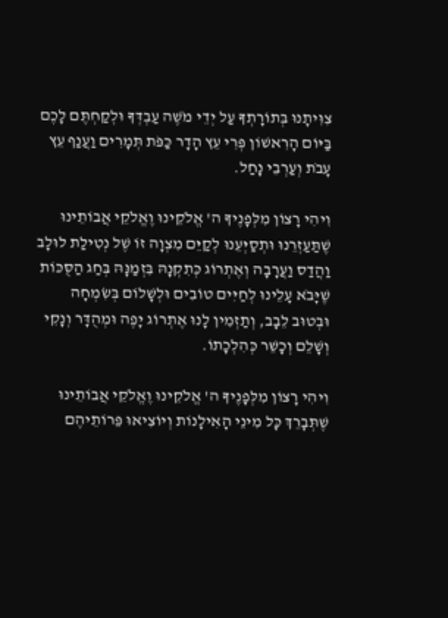צִוִּיתָנוּ בְּתוֹרָתְךָ עַל יְדֵי מֹשֶׁה עַבְדְּךָ וּלְקַחְתֶּם לָכֶם בַּיּוֹם הָרִאשׁוֹן פְּרִי עֵץ הָדָר כַּפֹּת תְּמָרִים וַעֲנַף עֵץ עָבֹת וְעַרְבֵי נָחַל.

וִיהִי רָצוֹן מִלְּפָנֶיךָ ה' אֱלֹקֵינוּ וֶאֱלֹקֵי אֲבוֹתֵינוּ שֶׁתַּעַזְרֵנוּ וּתְסַיְּעֵנוּ לְקַיֵּם מִצְוָה זוֹ שֶׁל נְטִילַת לוּלָב וַהֲדַס וַעֲרָבָה וְאֶתְרוֹג כְּתִקְנָהּ בִּזְמַנָּהּ בְּחַג הַסֻּכּוֹת שֶׁיָּבֹא עָלֵינוּ לְחַיִּים טוֹבִים וּלְשָׁלוֹם בְּשִׂמְחָה וּבְטוּב לֵבָב, וְתַזְמִין לָנוּ אֶתְרוֹג יָפֶה וּמְהֻדָּר וְנָקִי וְשָׁלֵם וְכָשֵׁר כְּהִלְכָתוֹ.

וִיהִי רָצוֹן מִלְּפָנֶיךָ ה' אֱלֹקֵינוּ וֶאֱלֹקֵי אֲבוֹתֵינוּ שֶׁתְּבָרֵךְ כָּל מִינֵי הָאִילָנוֹת וְיוֹצִיאוּ פֵּרוֹתֵיהֶם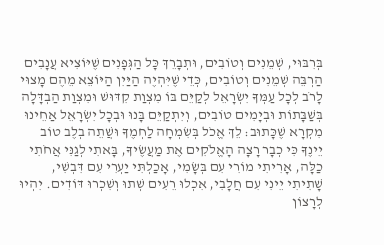בְּרִבּוּי, שְׁמֵנִים וְטוֹבִים, וּתְבָרֵךְ כָּל הַגְּפָנִים שֶׁיּוֹצִיא עֲנָבִים הַרְבֵּה שְׁמֵנִים וְטוֹבִים, כְּדֵי שֶׁיִּהְיֶה הַיַּיִן הַיּוֹצֵא מֵהֶם מָצוּי לָרֹב לְכָל עַמְּךָ יִשְׂרָאֵל לְקַיֵּם בּוֹ מִצְוַת קִדּוּשׁ וּמִצְוַת הַבְדָּלָה בְּשַׁבָּתוֹת וּבְיָמִים טוֹבִים, וְיִתְקַיֵּם בָּנוּ וּבְכָל יִשְׂרָאֵל אַחֵינוּ מִקְרָא שֶׁכָּתוּב: לֵךְ אֱכֹל בְּשִׂמְחָה לַחְמֶךָ וּשֲׁתֵה בְלֶב טוֹב יֵינֶךָ כִּי כְבָר רָצָה הָאֱלֹקִים אֶת מַעֲשֶׂיךָ, בָּאתִי לְגַנִּי אֲחֹתִי כַלָּה, אָרִיתִי מוֹרִי עִם בְּשָׂמִי, אָכַלְתִּי יַעְרִי עִם דִּבְשִׁי, שָׁתִיתִי יֵינִי עִם חֲלָבִי, אִכְלוּ רֵעִים שְׁתוּ וְשִׁכְרוּ דּוֹדִים. יִהְיוּ לְרָצוֹן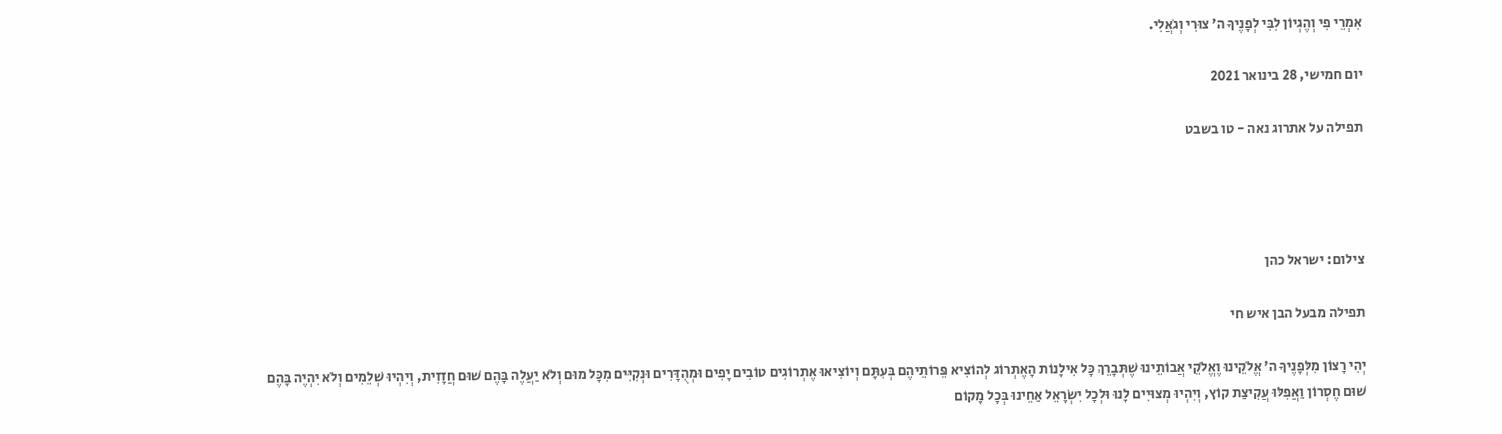אִמְרֵי פִי וְהֶגְיוֹן לִבִּי לְפָנֶיךָ ה' צוּרִי וְגֹאֲלִי.

יום חמישי, 28 בינואר 2021

תפילה על אתרוג נאה - טו בשבט




צילום: ישראל כהן

תפילה מבעל הבן איש חי

יְהִי רָצוֹן מִלְּפָנֶיךָ ה' אֱלֹקֵינוּ וֶאֱלֹקֵי אֲבוֹתֵינוּ שֶׁתְּבָרֵךְ כָּל אִילָנוֹת הָאֶתְרוֹג לְהוֹצִיא פֵּרוֹתֵיהֶם בְּעִתָּם וְיוֹצִיאוּ אֶתְרוֹגִים טוֹבִים יָפִים וּמְהֻדָּרִים וּנְקִיִּים מִכָּל מוּם וְלֹא יַעֲלֶה בָּהֶם שׁוּם חֲזָזִית, וְיִהְיוּ שְׁלֵמִים וְלֹא יִהְיֶה בָּהֶם שׁוּם חֶסְרוֹן וַאֲפִלּוּ עֲקִיצַת קוֹץ, וְיִהְיוּ מְצוּיִים לָנוּ וּלְכָל יִשְׂרָאֵל אַחֵינוּ בְּכָל מָקוֹם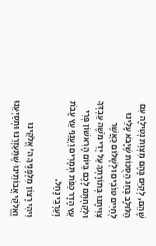שֶׁהֵם, לְקַיֵּם בָּהֶם מִצְוַת נְטִילָה עִם הַלּוּלָב בְּחַג הַסֻּכּוֹת שֶׁיָּבֹא עָלֵינוּ לְחַיִים טוֹבִים וּלְשָׁלוֹם כַּאֲשֶׁר צִוִּיתָנוּ בְּתוֹרָתְךָ עַל יְדֵי מֹשֶׁה עַבְדְּךָ וּלְקַחְתֶּם לָכֶם בַּיּוֹם הָרִאשׁוֹן פְּרִי עֵץ הָדָר כַּפֹּת תְּמָרִים וַעֲנַף עֵץ עָבֹת וְעַרְבֵי נָחַל.

וִיהִי רָצוֹן מִלְּפָנֶיךָ ה' אֱלֹקֵינוּ וֶאֱלֹקֵי אֲבוֹתֵינוּ שֶׁתַּעַזְרֵנוּ וּתְסַיְּעֵנוּ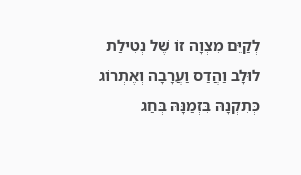לְקַיֵּם מִצְוָה זוֹ שֶׁל נְטִילַת לוּלָב וַהֲדַס וַעֲרָבָה וְאֶתְרוֹג כְּתִקְנָהּ בִּזְמַנָּהּ בְּחַג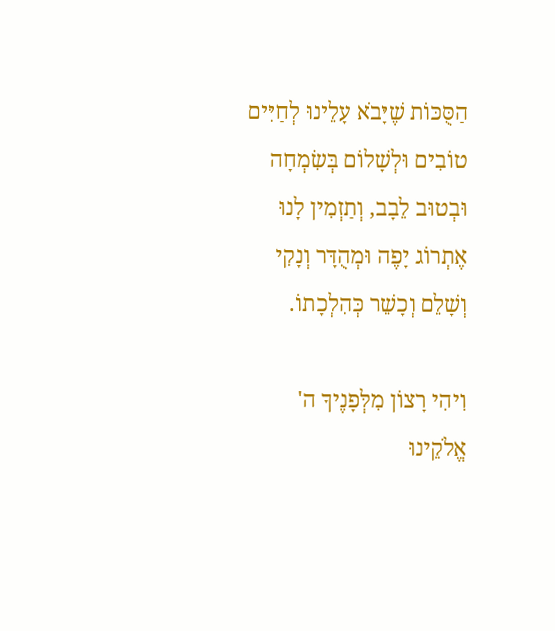הַסֻּכּוֹת שֶׁיָּבֹא עָלֵינוּ לְחַיִּים טוֹבִים וּלְשָׁלוֹם בְּשִׂמְחָה וּבְטוּב לֵבָב, וְתַזְמִין לָנוּ אֶתְרוֹג יָפֶה וּמְהֻדָּר וְנָקִי וְשָׁלֵם וְכָשֵׁר כְּהִלְכָתוֹ.

וִיהִי רָצוֹן מִלְּפָנֶיךָ ה' אֱלֹקֵינוּ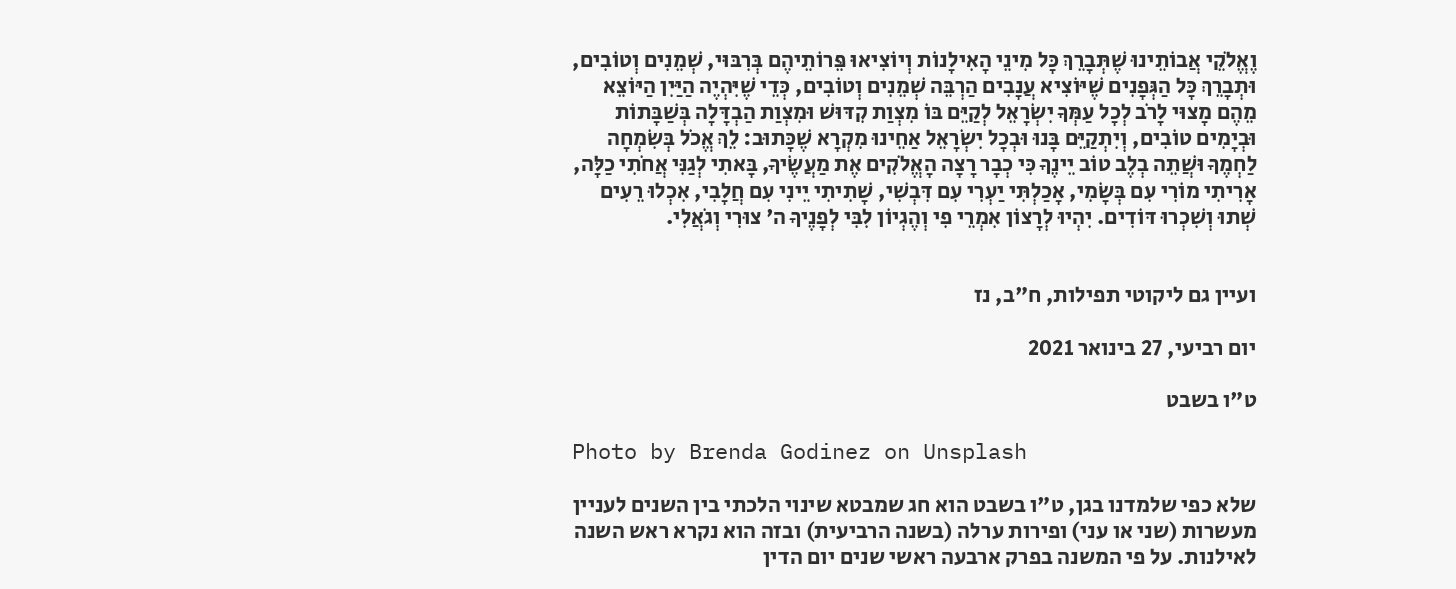וֶאֱלֹקֵי אֲבוֹתֵינוּ שֶׁתְּבָרֵךְ כָּל מִינֵי הָאִילָנוֹת וְיוֹצִיאוּ פֵּרוֹתֵיהֶם בְּרִבּוּי, שְׁמֵנִים וְטוֹבִים, וּתְבָרֵךְ כָּל הַגְּפָנִים שֶׁיּוֹצִיא עֲנָבִים הַרְבֵּה שְׁמֵנִים וְטוֹבִים, כְּדֵי שֶׁיִּהְיֶה הַיַּיִן הַיּוֹצֵא מֵהֶם מָצוּי לָרֹב לְכָל עַמְּךָ יִשְׂרָאֵל לְקַיֵּם בּוֹ מִצְוַת קִדּוּשׁ וּמִצְוַת הַבְדָּלָה בְּשַׁבָּתוֹת וּבְיָמִים טוֹבִים, וְיִתְקַיֵּם בָּנוּ וּבְכָל יִשְׂרָאֵל אַחֵינוּ מִקְרָא שֶׁכָּתוּב: לֵךְ אֱכֹל בְּשִׂמְחָה לַחְמֶךָ וּשֲׁתֵה בְלֶב טוֹב יֵינֶךָ כִּי כְבָר רָצָה הָאֱלֹקִים אֶת מַעֲשֶׂיךָ, בָּאתִי לְגַנִּי אֲחֹתִי כַלָּה, אָרִיתִי מוֹרִי עִם בְּשָׂמִי, אָכַלְתִּי יַעְרִי עִם דִּבְשִׁי, שָׁתִיתִי יֵינִי עִם חֲלָבִי, אִכְלוּ רֵעִים שְׁתוּ וְשִׁכְרוּ דּוֹדִים. יִהְיוּ לְרָצוֹן אִמְרֵי פִי וְהֶגְיוֹן לִבִּי לְפָנֶיךָ ה' צוּרִי וְגֹאֲלִי.


ועיין גם ליקוטי תפילות, ח"ב, נז

יום רביעי, 27 בינואר 2021

ט"ו בשבט

Photo by Brenda Godinez on Unsplash

שלא כפי שלמדנו בגן, ט"ו בשבט הוא חג שמבטא שינוי הלכתי בין השנים לעניין מעשרות (שני או עני) ופירות ערלה (בשנה הרביעית) ובזה הוא נקרא ראש השנה לאילנות. על פי המשנה בפרק ארבעה ראשי שנים יום הדין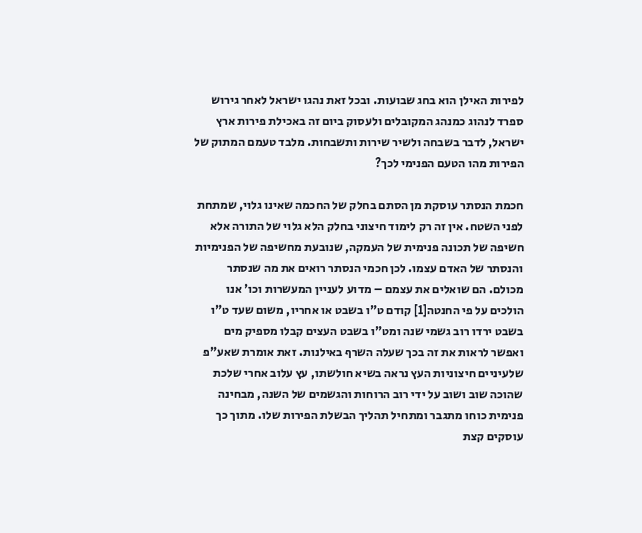לפירות האילן הוא בחג שבועות. ובכל זאת נהגו ישראל לאחר גירוש ספרד לנהוג כמנהג המקובלים ולעסוק ביום זה באכילת פירות ארץ ישראל, לדבר בשבחה ולשיר שירות ותשבחות. מלבד טעמם המתוק של הפירות מהו הטעם הפנימי לכך?

חכמת הנסתר עוסקת מן הסתם בחלק של החכמה שאינו גלוי, שמתחת לפני השטח. אין זה רק לימוד חיצוני בחלק הלא גלוי של התורה אלא חשיפה של תכונה פנימית של העמקה, שנובעת מחשיפה של הפנימיות והנסתר של האדם עצמו. לכן חכמי הנסתר רואים את מה שנסתר מכולם. הם שואלים את עצמם – מדוע לעניין המעשרות וכו' אנו הולכים על פי החנטה[1] קודם ט"ו בשבט או אחריו, משום שעד ט"ו בשבט ירדו רוב גשמי שנה ומט"ו בשבט העצים קבלו מספיק מים ואפשר לראות את זה בכך שעלה השרף באילנות. זאת אומרת שאע"פ שלעיניים חיצוניות העץ נראה בשיא חולשתו, עץ עלוב אחרי שלכת שהוכה שוב ושוב על ידי רוב הרוחות והגשמים של השנה, מבחינה פנימית כוחו מתגבר ומתחיל תהליך הבשלת הפירות שלו. מתוך כך עוסקים קצת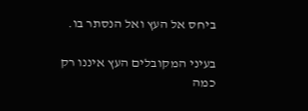ביחס אל העץ ואל הנסתר בו.

בעיני המקובלים העץ איננו רק כמה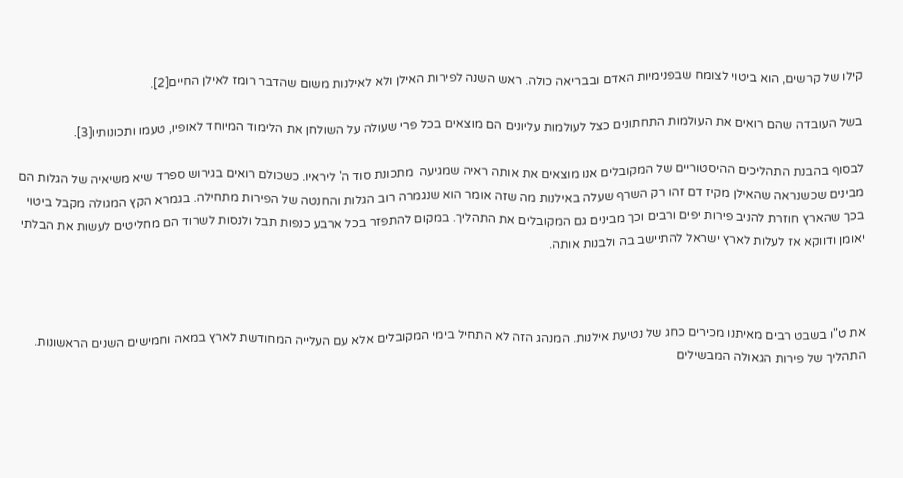קילו של קרשים, הוא ביטוי לצומח שבפנימיות האדם ובבריאה כולה. ראש השנה לפירות האילן ולא לאילנות משום שהדבר רומז לאילן החיים[2].

בשל העובדה שהם רואים את העולמות התחתונים כצל לעולמות עליונים הם מוצאים בכל פרי שעולה על השולחן את הלימוד המיוחד לאופיו, טעמו ותכונותיו[3].

לבסוף בהבנת התהליכים ההיסטוריים של המקובלים אנו מוצאים את אותה ראיה שמגיעה  מתכונת סוד ה' ליראיו. כשכולם רואים בגירוש ספרד שיא משיאיה של הגלות הם מבינים שכשנראה שהאילן מקיז דם זהו רק השרף שעלה באילנות מה שזה אומר הוא שנגמרה רוב הגלות והחנטה של הפירות מתחילה. בגמרא הקץ המגולה מקבל ביטוי בכך שהארץ חוזרת להניב פירות יפים ורבים וכך מבינים גם המקובלים את התהליך. במקום להתפזר בכל ארבע כנפות תבל ולנסות לשרוד הם מחליטים לעשות את הבלתי יאומן ודווקא אז לעלות לארץ ישראל להתיישב בה ולבנות אותה.



את ט"ו בשבט רבים מאיתנו מכירים כחג של נטיעת אילנות. המנהג הזה לא התחיל בימי המקובלים אלא עם העלייה המחודשת לארץ במאה וחמישים השנים הראשונות. התהליך של פירות הגאולה המבשילים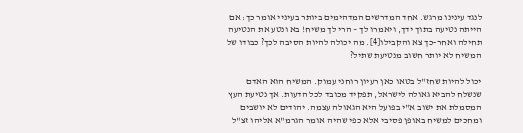לנגד עינינו מרגש. אחד המדרשים המדהימים ביותר בעיניי אומר כך: אם הייתה נטיעה בתוך ידך, ויאמרו לך – הרי לך משיח! בא ונטע את הנטיעה תחילה ואחר-כך צא והקבילו[4]. מה יכולה להיות הסיבה לכך? כבודו של המשיח לא יותר חשוב מנטיעת שתיל?

יכול להיות שחז"ל בטאו כאן רעיון רוחני עמוק. המשיח הוא האדם שנשלח להביא גאולה לישראל, תפקיד מכובד לכל הדעות. אך נטיעת העץ המסמלת את ישוב א"י בפועל היא הגאולה עצמה. יהודים לא יושבים ומחכים למשיח באופן פסיבי אלא כפי שהיה אומר הגרמ"א אליהו זצ"ל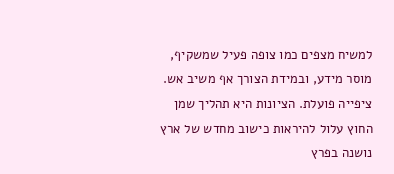למשיח מצפים כמו צופה פעיל שמשקיף, מוסר מידע, ובמידת הצורך אף משיב אש. ציפייה פועלת. הציונות היא תהליך שמן החוץ עלול להיראות כישוב מחדש של ארץ נושנה בפרץ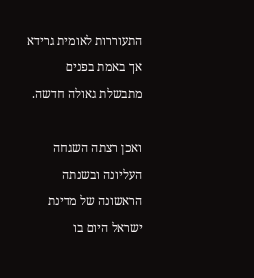התעוררות לאומית גרידא אך באמת בפנים מתבשלת גאולה חדשה.

ואכן רצתה השגחה העליונה ובשנתה הראשונה של מדינת ישראל היום בו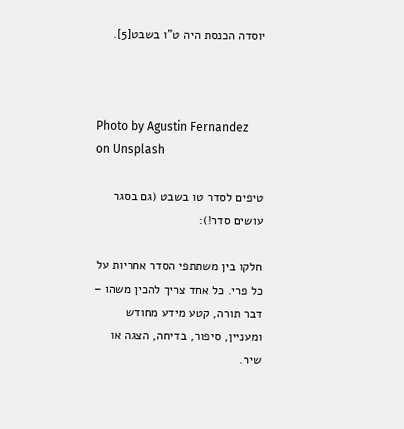יוסדה הכנסת היה ט"ו בשבט[5].



Photo by Agustin Fernandez on Unsplash

טיפים לסדר טו בשבט (גם בסגר עושים סדר!):

חלקו בין משתתפי הסדר אחריות על כל פרי. כל אחד צריך להכין משהו – דבר תורה, קטע מידע מחודש ומעניין, סיפור, בדיחה, הצגה או שיר.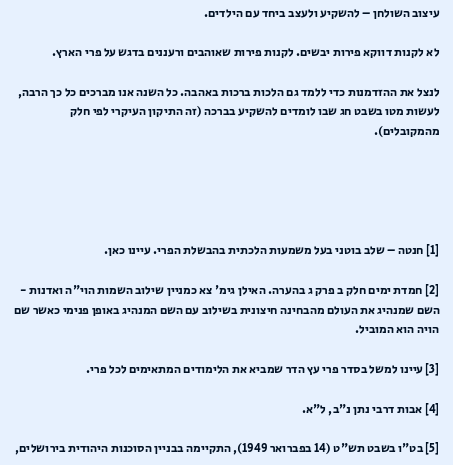עיצוב השולחן – להשקיע ולעצב ביחד עם הילדים.

לא לקנות דווקא פירות יבשים. לקנות פירות שאוהבים ורעננים בדגש על פרי הארץ.

לנצל את ההזדמנות כדי ללמד גם הלכות ברכות באהבה. כל השנה אנו מברכים כל כך הרבה, לעשות מטו בשבט חג שבו לומדים להשקיע בברכה (זה התיקון העיקרי לפי חלק מהמקובלים).





[1] חנטה – שלב בוטני בעל משמעות הלכתית בהבשלת הפרי. עיינו כאן.

[2] חמדת ימים חלק ב פרק ג בהערה. האילן גימ' צא כמניין שילוב השמות הוי"ה ואדנות - השם שמנהיג את העולם מהבחינה חיצונית בשילוב עם השם המנהיג באופן פנימי כאשר שם הויה הוא המוביל.

[3] עיינו למשל בסדר פרי עץ הדר שמביא את הלימודים המתאימים לכל פרי.

[4] אבות דרבי נתן נ"ב, ל"א.

[5] בט"ו בשבט תש"ט (14 בפברואר 1949), התקיימה בבניין הסוכנות היהודית בירושלים,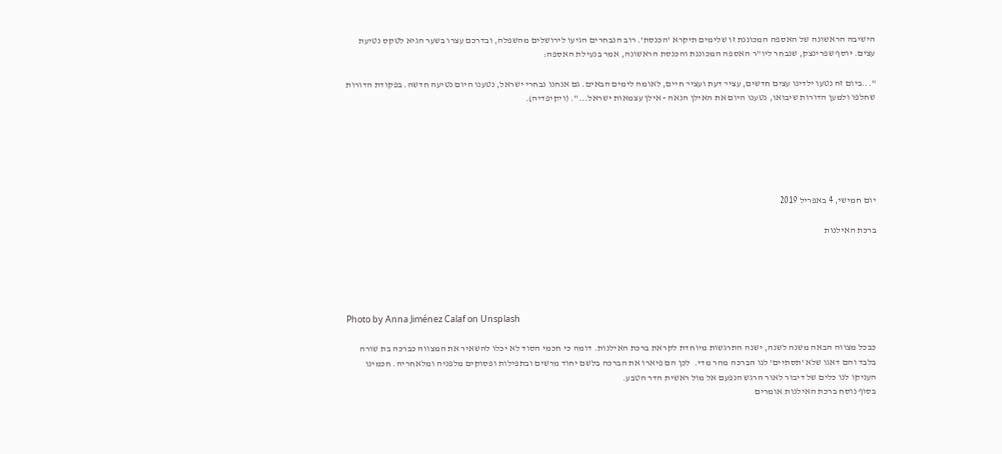הישיבה הראשונה של האספה המכוננת זו שלימים תיקרא 'הכנסת'. רוב הנבחרים הגיעו לירושלים מהשפלה, ובדרכם עצרו בשער הגיא לטקס נטיעת עצים. יוסף שפרינצק, שנבחר ליו"ר האספה המכוננת והכנסת הראשונה, אמר בנעילת האספה:

"...ביום זה נטעו ילדינו עצים חדשים, עצי¬ דעת ועצי¬ חיים, לאומה לימים הבאים. גם אנחנו נבחרי ישראל, נטענו היום נטיעה חדשה. בפקודת הדורות שחלפו ולמען הדורות שיבואו, נטענו היום את האילן הנאה - אילן עצמאות ישראל...". (ויקיפדיה).






יום חמישי, 4 באפריל 2019

ברכת האילנות





Photo by Anna Jiménez Calaf on Unsplash

כבכל מצווה הבאה משנה לשנה, ישנה התרגשות מיוחדת לקראת ברכת האילנות. דומה כי חכמי הסוד לא יכלו להשאיר את המצווה כברכה בת שורה בלבד והם דאגו שלא 'תסתיים' לנו הברכה מהר מדי.  לכן הם פיארו את הברכה בלשם יחוד מרשים ובתפילות ופסוקים מלפניה ומלאחריה. חכמינו העניקו לנו כלים של דיבור לאור הרגש הנפעם אל מול ראשית הדר הטבע.
בסוף נוסח ברכת האילנות אומרים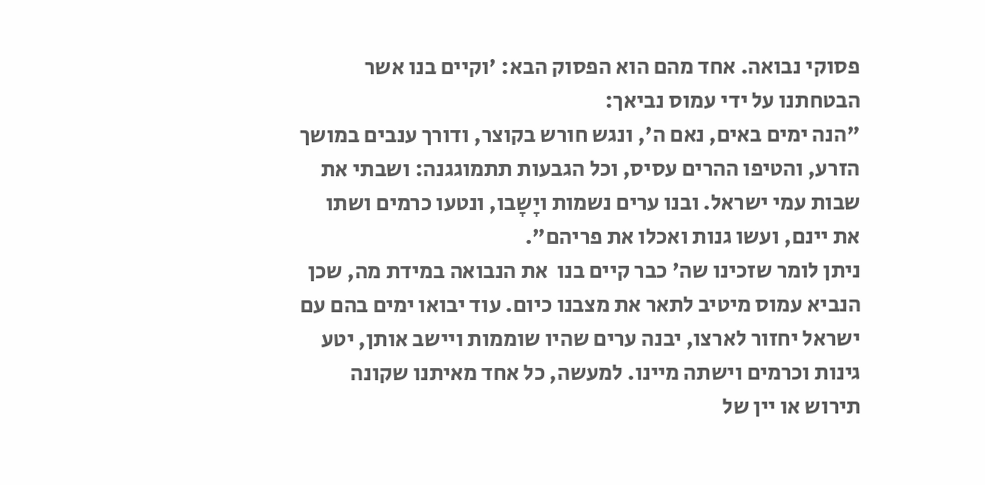פסוקי נבואה. אחד מהם הוא הפסוק הבא: 'וקיים בנו אשר הבטחתנו על ידי עמוס נביאך:
"הנה ימים באים, נאם ה', ונגש חורש בקוצר, ודורך ענבים במושך הזרע, והטיפו ההרים עסיס, וכל הגבעות תתמוגגנה: ושבתי את שבות עמי ישראל. ובנו ערים נשמות ויָשָבו, ונטעו כרמים ושתו את יינם, ועשו גנות ואכלו את פריהם".
ניתן לומר שזכינו שה' כבר קיים בנו  את הנבואה במידת מה, שכן הנביא עמוס מיטיב לתאר את מצבנו כיום. עוד יבואו ימים בהם עם ישראל יחזור לארצו, יבנה ערים שהיו שוממות ויישב אותן, יטע גינות וכרמים וישתה מיינו. למעשה, כל אחד מאיתנו שקונה תירוש או יין של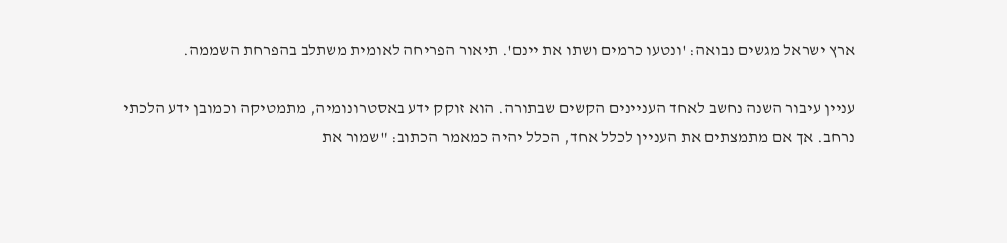ארץ ישראל מגשים נבואה: 'ונטעו כרמים ושתו את יינם'. תיאור הפריחה לאומית משתלב בהפרחת השממה.

עניין עיבור השנה נחשב לאחד העניינים הקשים שבתורה. הוא זוקק ידע באסטרונומיה, מתמטיקה וכמובן ידע הלכתי נרחב. אך אם מתמצתים את העניין לכלל אחד, הכלל יהיה כמאמר הכתוב: "שמור את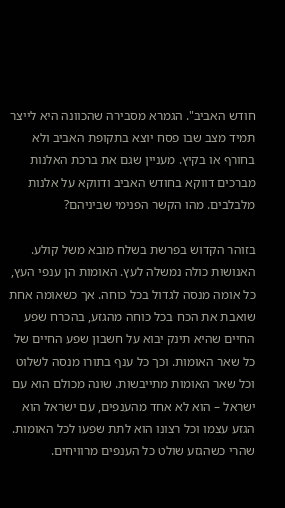חודש האביב". הגמרא מסבירה שהכוונה היא לייצר תמיד מצב שבו פסח יוצא בתקופת האביב ולא בחורף או בקיץ. מעניין שגם את ברכת האלנות מברכים דווקא בחודש האביב ודווקא על אלנות מלבלבים. מהו הקשר הפנימי שביניהם?

בזוהר הקדוש בפרשת בשלח מובא משל קולע.
האנושות כולה נמשלה לעץ. האומות הן ענפי העץ, כל אומה מנסה לגדול בכל כוחה. אך כשאומה אחת שואבת את הכח בכל כוחה מהגזע, בהכרח שפע החיים שהיא תינק יבוא על חשבון שפע החיים של כל שאר האומות. וכך כל ענף בתורו מנסה לשלוט וכל שאר האומות מתייבשות. שונה מכולם הוא עם ישראל – הוא לא אחד מהענפים, עם ישראל הוא הגזע עצמו וכל רצונו הוא לתת שפעו לכל האומות. שהרי כשהגזע שולט כל הענפים מרוויחים.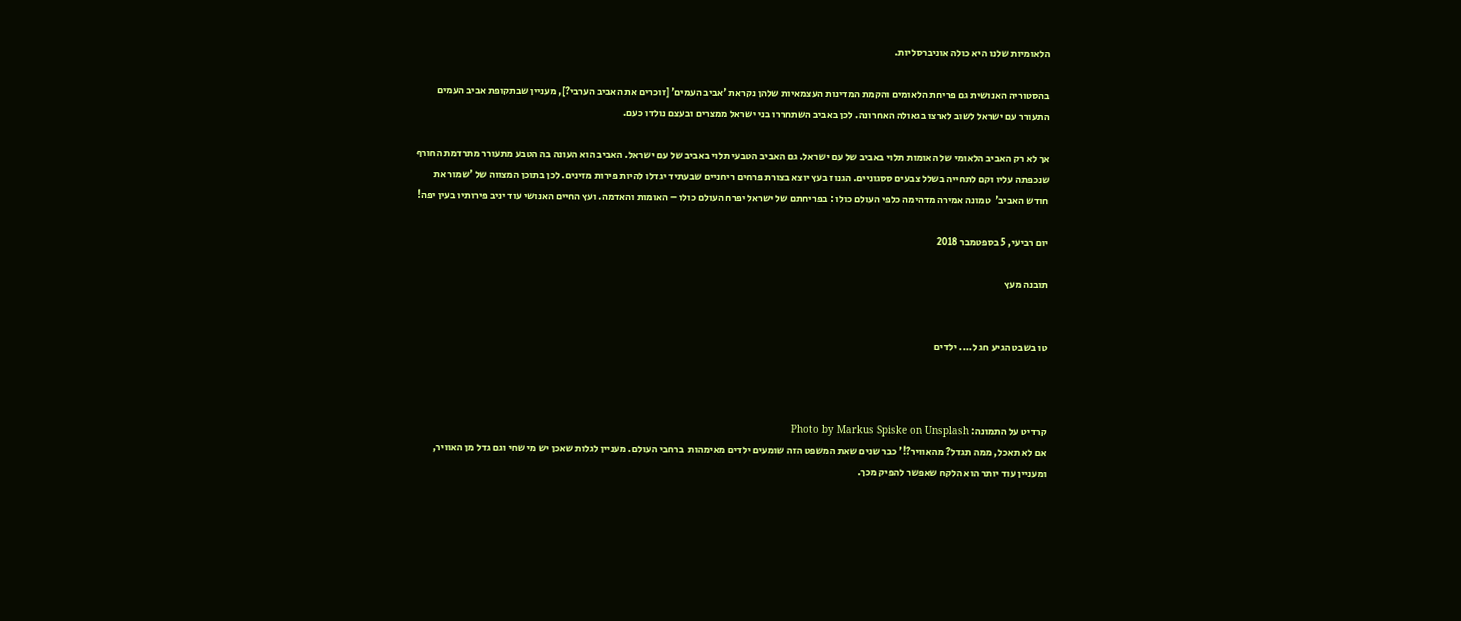הלאומיות שלנו היא כולה אוניברסליות.

בהסטוריה האנושית גם פריחת הלאומים והקמת המדינות העצמאיות שלהן נקראת 'אביב העמים' [זוכרים את האביב הערבי?], מעניין שבתקופת אביב העמים התעורר עם ישראל לשוב לארצו בגאולה האחרונה. לכן באביב השתחררו בני ישראל ממצרים ובעצם נולדו כעם.

אך לא רק האביב הלאומי של האומות תלוי באביב של עם ישראל. גם האביב הטבעי תלוי באביב של עם ישראל. האביב הוא העונה בה הטבע מתעורר מתרדמת החורף שנכפתה עליו וקם לתחייה בשלל צבעים ססגוניים. הגנוז בעץ יוצא בצורת פרחים ריחניים שבעתיד יגדלו להיות פירות מזינים. לכן בתוכן המצווה של 'שמור את חודש האביב'  טמונה אמירה מדהימה כלפי העולם כולו : בפריחתם של ישראל יפרח העולם כולו – האומות והאדמה. ועץ החיים האנושי עוד יניב פירותיו בעין יפה!

יום רביעי, 5 בספטמבר 2018

תובנה מעץ


טו בשבט הגיע חג ל.... ילדים



קרדיט על התמונה: Photo by Markus Spiske on Unsplash
אם לא תאכל, ממה תגדל? מהאוויר?!' כבר שנים שאת המשפט הזה שומעים ילדים מאימהות  ברחבי העולם. מעניין לגלות שאכן יש מי שחי וגם גדל מן האוויר, ומעניין עוד יותר הוא הלקח שאפשר להפיק מכך.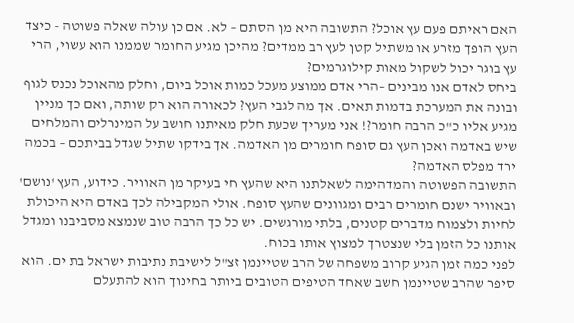האם ראיתם פעם עץ אוכל? התשובה היא מן הסתם – לא. אם כן עולה שאלה פשוטה - כיצד העץ הופך מזרע או משתיל קטן לעץ רב ממדים? מהיכן מגיע החומר שממנו הוא עשוי, הרי עץ בוגר יכול לשקול מאות קילוגרמים?
ביחס לאדם אנו מבינים –הרי אדם ממוצע מעכל כמות אוכל ביום, וחלק מהאוכל נכנס לגוף ובונה את המערכת בדמות תאים. אך מה לגבי העץ? לכאורה הוא רק שותה, ואם כך מניין מגיע אליו כ"כ הרבה חומר?! אני מעריך שכעת חלק מאיתנו חושב על המינרלים והמלחים שיש באדמה ואכן העץ גם סופח חומרים מן האדמה. אך בידקו שתיל שגדל בביתכם – בכמה ירד מפלס האדמה?
התשובה הפשוטה והמדהימה לשאלתנו היא שהעץ חי בעיקר מן האוויר. כידוע, העץ 'נושם' ובאוויר ישנם חומרים רבים ומגוונים שהעץ סופח. אולי המקבילה לכך באדם היא היכולת לחיות ולצמוח מדברים קטנים, בלתי מורגשים. יש כל כך הרבה טוב שנמצא מסביבנו ומגדל אותנו כל הזמן בלי שנצטרך למצוץ אותו בכוח.
לפני כמה זמן הגיע קרוב משפחה של הרב שטיינמן זצ"ל לישיבת נתיבות ישראל בת ים. הוא סיפר שהרב שטיינמן חשב שאחד הטיפים הטובים ביותר בחינוך הוא להתעלם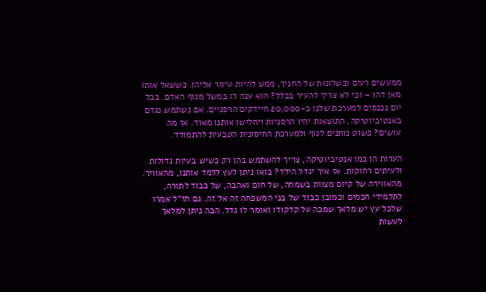ממעשים רעים וכשלונות של החניך, ממש להיות עיוור אליהן. כששאל אותו מאן דהו – וכי לא צריך להעיר בכלל? הוא ענה לו במשל מגוף האדם. בכל יום נכנסים למערכת שלנו כ-20,000 חיידקים הרסניים. אם נשתמש נגדם באנטיביוטיקה, התוצאות יהיו הרסניות ויחלישו אותנו מאוד. אז מה עושים? פשוט נותנים לגוף ולמערכת החיסונית הטבעית להתמודד.

הערות הן כמו אנטיביוטיקה, צריך להשתמש בהן רק כשיש בעיות גדולות ולעיתים רחוקות. אז איך יגדל הילד? בואו ניתן לעץ ללמד אותנו, מהאוויר. מהאווירה של קיום מצוות בשמחה, של חום ואהבה, של כבוד לתורה, לתלמידי חכמים וכמובן כבוד של בני המשפחה זה אל זה. גם חז"ל אמרו שלכל עץ יש מלאך שמכה על קדקודו ואומר לו גדל. הבה ניתן למלאך לעשות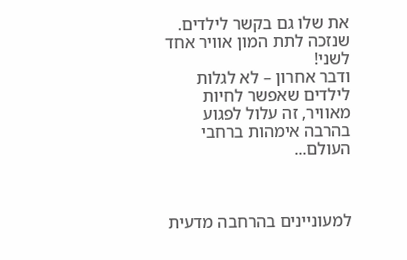את שלו גם בקשר לילדים.
שנזכה לתת המון אוויר אחד לשני!
ודבר אחרון – לא לגלות לילדים שאפשר לחיות מאוויר, זה עלול לפגוע בהרבה אימהות ברחבי העולם...



למעוניינים בהרחבה מדעית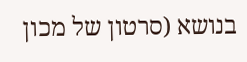בנושא (סרטון של מכון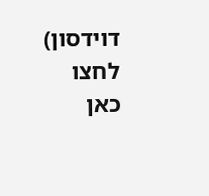דוידסון) לחצו כאן